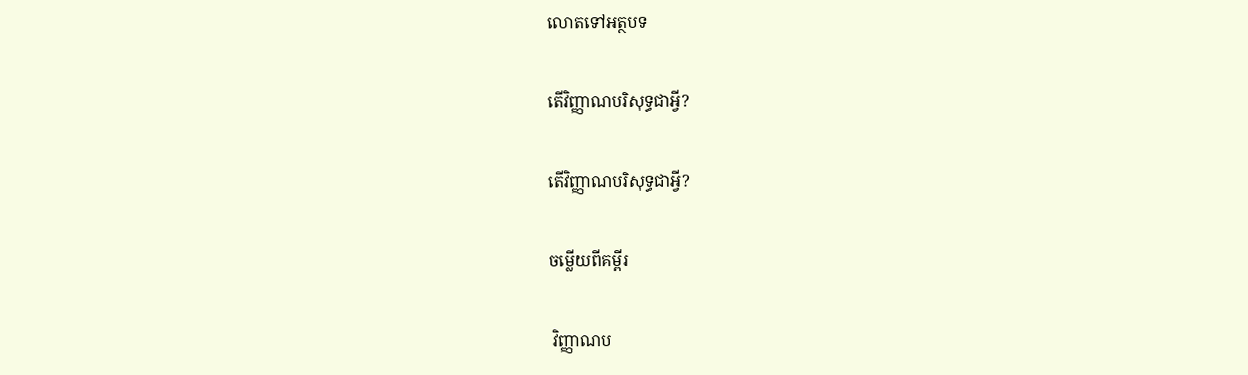លោតទៅអត្ថបទ

តើវិញ្ញាណបរិសុទ្ធជាអ្វី?

តើវិញ្ញាណបរិសុទ្ធជាអ្វី?

ចម្លើយពីគម្ពីរ

 វិញ្ញាណប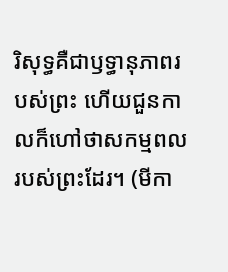រិសុទ្ធគឺជាឫទ្ធានុភាពរបស់ព្រះ ហើយជួនកាលក៏ហៅថាសកម្មពលរបស់ព្រះដែរ។ (មីកា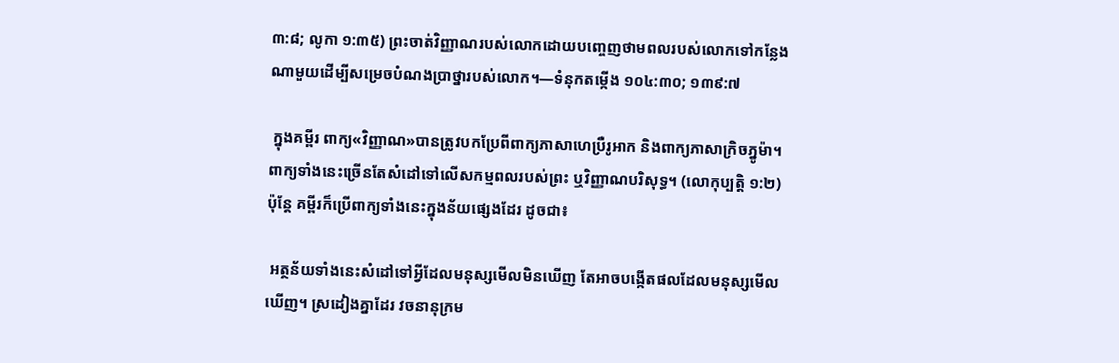៣:៨; លូកា ១:៣៥) ព្រះចាត់វិញ្ញាណរបស់លោកដោយបញ្ចេញថាមពលរបស់លោកទៅកន្លែងណាមួយដើម្បីសម្រេចបំណងប្រាថ្នារបស់លោក។—ទំនុកតម្កើង ១០៤:៣០; ១៣៩:៧

 ក្នុងគម្ពីរ ពាក្យ«វិញ្ញាណ»បានត្រូវបកប្រែពីពាក្យភាសាហេប្រឺរូអាក និងពាក្យភាសាក្រិចភ្នូម៉ា។ ពាក្យទាំងនេះច្រើនតែសំដៅទៅលើសកម្មពលរបស់ព្រះ ឬវិញ្ញាណបរិសុទ្ធ។ (លោកុប្បត្តិ ១:២) ប៉ុន្តែ គម្ពីរក៏ប្រើពាក្យទាំងនេះក្នុងន័យផ្សេងដែរ ដូចជា៖

 អត្ថន័យទាំងនេះសំដៅទៅអ្វីដែលមនុស្សមើលមិនឃើញ តែអាចបង្កើតផលដែលមនុស្សមើលឃើញ។ ស្រដៀងគ្នាដែរ វចនានុក្រម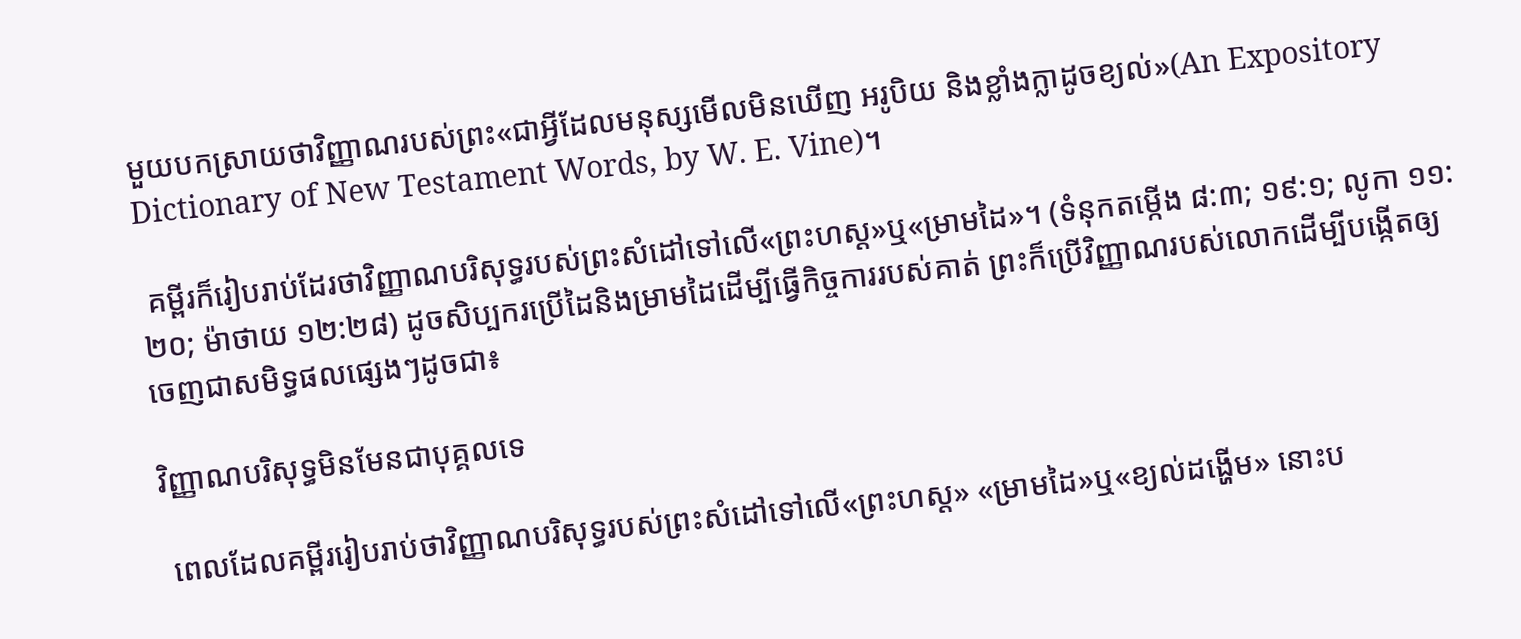មួយបកស្រាយថាវិញ្ញាណរបស់ព្រះ«ជាអ្វីដែលមនុស្សមើលមិនឃើញ អរូបិយ និងខ្លាំងក្លាដូចខ្យល់»(An Expository Dictionary of New Testament Words, by W. E. Vine)។

 គម្ពីរក៏រៀបរាប់ដែរថាវិញ្ញាណបរិសុទ្ធរបស់ព្រះសំដៅទៅលើ«ព្រះហស្ត»ឬ«ម្រាមដៃ»។ (ទំនុកតម្កើង ៨:៣; ១៩:១; លូកា ១១:២០; ម៉ាថាយ ១២:២៨) ដូចសិប្បករប្រើដៃនិងម្រាមដៃដើម្បីធ្វើកិច្ចការរបស់គាត់ ព្រះក៏ប្រើវិញ្ញាណរបស់លោកដើម្បីបង្កើតឲ្យចេញជាសមិទ្ធផលផ្សេងៗដូចជា៖

វិញ្ញាណបរិសុទ្ធមិនមែនជាបុគ្គលទេ

 ពេលដែលគម្ពីររៀបរាប់ថាវិញ្ញាណបរិសុទ្ធរបស់ព្រះសំដៅទៅលើ«ព្រះហស្ត» «ម្រាមដៃ»ឬ«ខ្យល់ដង្ហើម» នោះប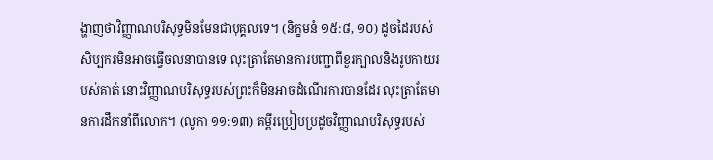ង្ហាញថាវិញ្ញាណបរិសុទ្ធមិនមែនជាបុគ្គលទេ។ (និក្ខមនំ ១៥:៨, ១០) ដូចដៃរបស់សិប្បករមិនអាចធ្វើចលនាបានទេ លុះត្រាតែមានការបញ្ជាពីខួរក្បាលនិងរូបកាយរបស់គាត់ នោះវិញ្ញាណបរិសុទ្ធរបស់ព្រះក៏មិនអាចដំណើរការបានដែរ លុះត្រាតែមានការដឹកនាំពីលោក។ (លូកា ១១:១៣) គម្ពីរប្រៀបប្រដូចវិញ្ញាណបរិសុទ្ធរបស់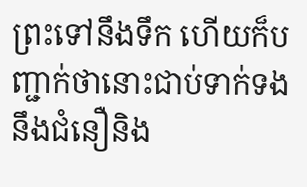ព្រះទៅនឹងទឹក ហើយក៏បញ្ជាក់ថានោះជាប់ទាក់ទងនឹងជំនឿនិង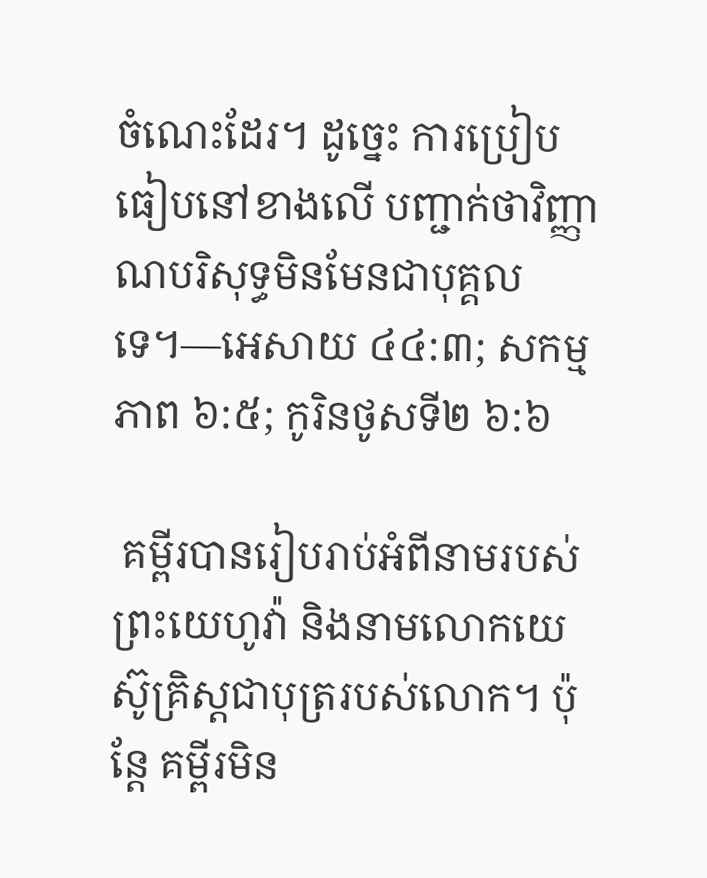ចំណេះដែរ។ ដូច្នេះ ការប្រៀបធៀបនៅខាងលើ បញ្ជាក់ថាវិញ្ញាណបរិសុទ្ធមិនមែនជាបុគ្គលទេ។—អេសាយ ៤៤:៣; សកម្មភាព ៦:៥; កូរិនថូសទី២ ៦:៦

 គម្ពីរបានរៀបរាប់អំពីនាមរបស់ព្រះយេហូវ៉ា និងនាមលោកយេស៊ូគ្រិស្តជាបុត្ររបស់លោក។ ប៉ុន្តែ គម្ពីរមិន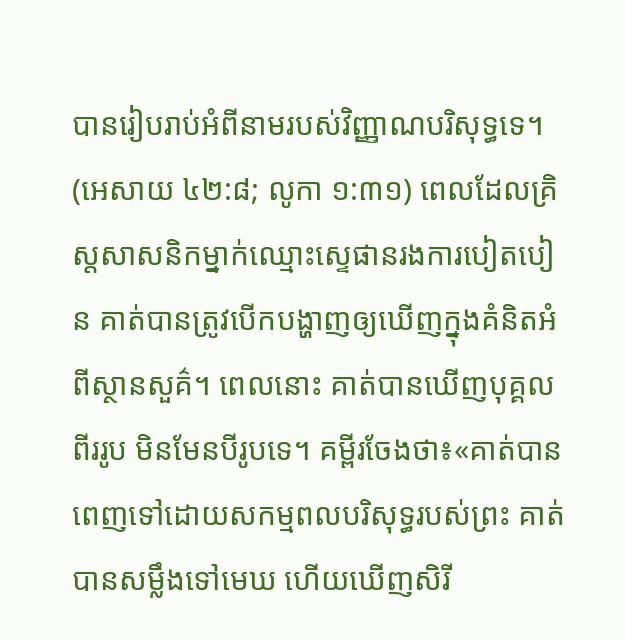បានរៀបរាប់អំពីនាមរបស់វិញ្ញាណបរិសុទ្ធទេ។ (អេសាយ ៤២:៨; លូកា ១:៣១) ពេលដែលគ្រិស្តសាសនិកម្នាក់ឈ្មោះស្ទេផានរងការបៀតបៀន គាត់បានត្រូវបើកបង្ហាញឲ្យឃើញក្នុងគំនិតអំពីស្ថានសួគ៌។ ពេលនោះ គាត់បានឃើញបុគ្គលពីររូប មិនមែនបីរូបទេ។ គម្ពីរចែងថា៖«គាត់បានពេញទៅដោយសកម្មពលបរិសុទ្ធរបស់ព្រះ គាត់បានសម្លឹងទៅមេឃ ហើយឃើញសិរី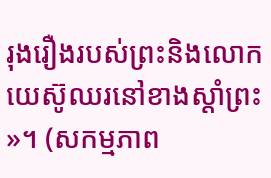រុងរឿងរបស់ព្រះនិងលោកយេស៊ូឈរនៅខាងស្ដាំព្រះ»។ (សកម្មភាព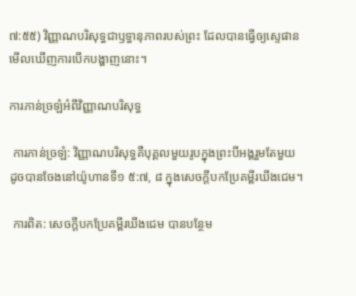៧:៥៥) វិញ្ញាណបរិសុទ្ធជាឫទ្ធានុភាពរបស់ព្រះ ដែលបានធ្វើឲ្យស្ទេផានមើលឃើញការបើកបង្ហាញនោះ។

ការភាន់ច្រឡំអំពីវិញ្ញាណបរិសុទ្ធ

 ការភាន់ច្រឡំ: វិញ្ញាណបរិសុទ្ធគឺបុគ្គលមួយរូបក្នុងព្រះបីអង្គរួមតែមួយ ដូចបានចែងនៅយ៉ូហានទី១ ៥:៧, ៨ ក្នុងសេចក្ដីបកប្រែគម្ពីរឃីងជេម។

 ការពិត: សេចក្ដីបកប្រែគម្ពីរឃីងជេម បានបន្ថែម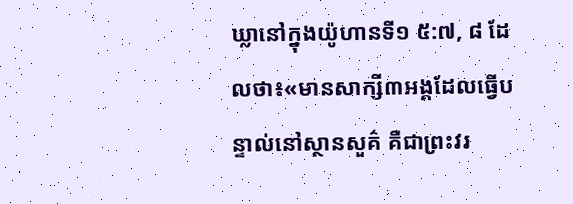ឃ្លានៅក្នុងយ៉ូហានទី១ ៥:៧, ៨ ដែលថា៖«មានសាក្សី៣អង្គដែលធ្វើបន្ទាល់នៅស្ថានសួគ៌ គឺជាព្រះវរ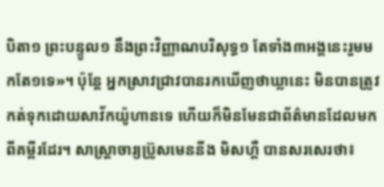បិតា១ ព្រះបន្ទូល១ នឹងព្រះវិញ្ញាណបរិសុទ្ធ១ តែទាំង៣អង្គនេះរួមមកតែ១ទេ»។ ប៉ុន្តែ អ្នកស្រាវជ្រាវបានរកឃើញថាឃ្លានេះ មិនបានត្រូវកត់ទុកដោយសាវ័កយ៉ូហានទេ ហើយក៏មិនមែនជាព័ត៌មានដែលមកពីគម្ពីរដែរ។ សាស្ត្រាចារ្យប៊្រូសមេននីង មិសហ្គឺ បានសរសេរថា៖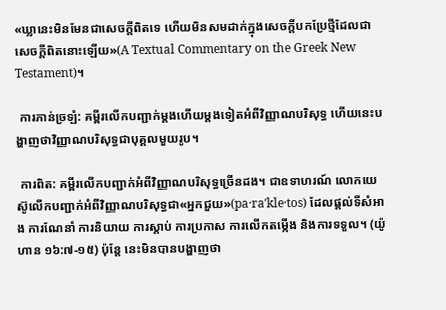«ឃ្លានេះមិនមែនជាសេចក្ដីពិតទេ ហើយមិនសមដាក់ក្នុងសេចក្ដីបកប្រែថ្មីដែលជាសេចក្ដីពិតនោះឡើយ»(A Textual Commentary on the Greek New Testament)។

 ការភាន់ច្រឡំ: គម្ពីរលើកបញ្ជាក់ម្ដងហើយម្ដងទៀតអំពីវិញ្ញាណបរិសុទ្ធ ហើយនេះបង្ហាញថាវិញ្ញាណបរិសុទ្ធជាបុគ្គលមួយរូប។

 ការពិត: គម្ពីរលើកបញ្ជាក់អំពីវិញ្ញាណបរិសុទ្ធច្រើនដង។ ជាឧទាហរណ៍ លោកយេស៊ូលើកបញ្ជាក់អំពីវិញ្ញាណបរិសុទ្ធជា«អ្នកជួយ»(pa·raʹkle·tos) ដែលផ្ដល់ទីសំអាង ការណែនាំ ការនិយាយ ការស្ដាប់ ការប្រកាស ការលើកតម្កើង និងការទទួល។ (យ៉ូហាន ១៦:៧-១៥) ប៉ុន្តែ នេះមិនបានបង្ហាញថា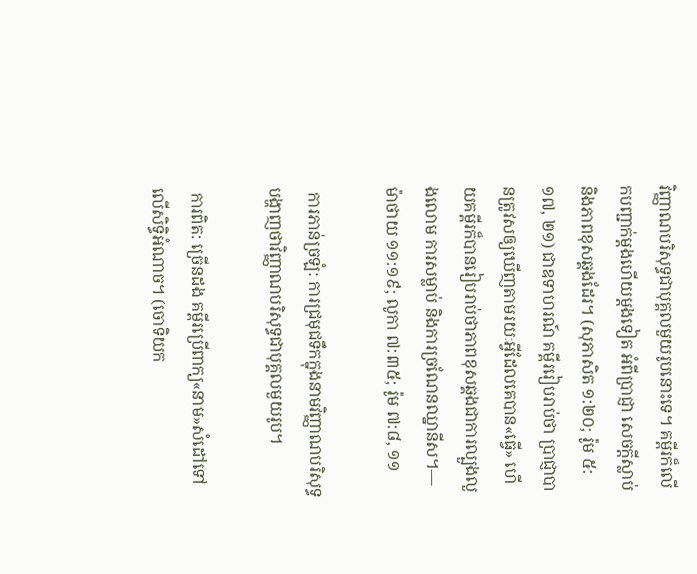វិញ្ញាណបរិសុទ្ធជាបុគ្គលមួយរូបនោះទេ។ គម្ពីរក៏លើកបញ្ជាក់ម្ដងហើយម្ដងទៀត អំពីប្រាជ្ញា សេចក្ដីស្លាប់ និងភាពខុសឆ្គងដែរ។ (សុភាសិត ១:២០; រ៉ូម ៥:១៧, ២១) ជាឧទាហរណ៍ គម្ពីររៀបរាប់ថា ប្រាជ្ញាបានត្រូវសឲ្យឃើញតាមរយៈអ្វីដែលគេបាន«ធ្វើ» ហើយគម្ពីរក៏បានរៀបរាប់ថាភាពខុសឆ្គងជាការល្បួងលួងលោម ការសម្លាប់ និងការច្រណែនឈ្នានីស។—ម៉ាថាយ ១១:១៩; លូកា ៧:៣៥; រ៉ូម ៧:៨, ១១

 ការភាន់ច្រឡំ: ការជ្រមុជទឹកក្នុងនាមវិញ្ញាណបរិសុទ្ធបង្ហាញថាវិញ្ញាណបរិសុទ្ធជាបុគ្គលមួយរូប។

 ការពិត: ច្រើនដង គម្ពីរប្រើពាក្យ«នាម»សំដៅទៅលើសិទ្ធិអំណាច។ (ចោទិយក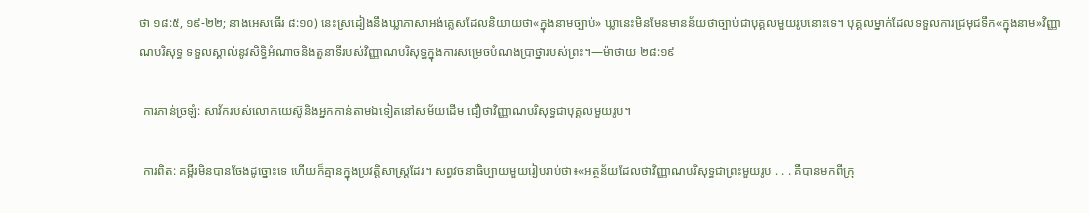ថា ១៨:៥, ១៩-២២; នាងអេសធើរ ៨:១០) នេះស្រដៀងនឹងឃ្លាភាសាអង់គ្លេសដែលនិយាយថា«ក្នុងនាមច្បាប់» ឃ្លានេះមិនមែនមានន័យថាច្បាប់ជាបុគ្គលមួយរូបនោះទេ។ បុគ្គលម្នាក់ដែលទទួលការជ្រមុជទឹក«ក្នុងនាម»វិញ្ញាណបរិសុទ្ធ ទទួលស្គាល់នូវសិទ្ធិអំណាចនិងតួនាទីរបស់វិញ្ញាណបរិសុទ្ធក្នុងការសម្រេចបំណងប្រាថ្នារបស់ព្រះ។—ម៉ាថាយ ២៨:១៩

 ការភាន់ច្រឡំ: សាវ័ករបស់លោកយេស៊ូនិងអ្នកកាន់តាមឯទៀតនៅសម័យដើម ជឿថាវិញ្ញាណបរិសុទ្ធជាបុគ្គលមួយរូប។

 ការពិត: គម្ពីរមិនបានចែងដូច្នោះទេ ហើយក៏គ្មានក្នុងប្រវត្តិសាស្ត្រដែរ។ សព្វវចនាធិប្បាយមួយរៀបរាប់ថា៖«អត្ថន័យដែលថាវិញ្ញាណបរិសុទ្ធជាព្រះមួយរូប . . . គឺបានមកពីក្រុ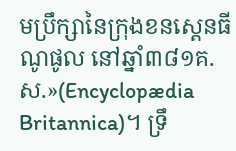មប្រឹក្សានៃក្រុងខនស្តេនធីណូផូល នៅឆ្នាំ៣៨១គ.ស.»(Encyclopædia Britannica)។ ទ្រឹ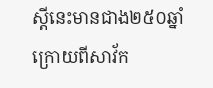ស្ដីនេះមានជាង២៥០ឆ្នាំក្រោយពីសាវ័ក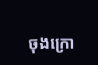ចុងក្រោ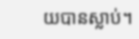យបានស្លាប់។